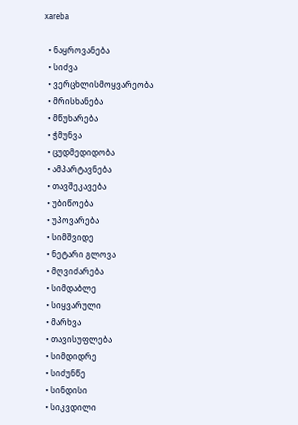xareba

  • ნაყროვანება
  • სიძვა
  • ვერცხლისმოყვარეობა
  • მრისხანება
  • მწუხარება
  • ჭმუნვა
  • ცუდმედიდობა
  • ამპარტავნება
  • თავშეკავება
  • უბიწოება
  • უპოვარება
  • სიმშვიდე
  • ნეტარი გლოვა
  • მღვიძარება
  • სიმდაბლე
  • სიყვარული
  • მარხვა
  • თავისუფლება
  • სიმდიდრე
  • სიძუნწე
  • სინდისი
  • სიკვდილი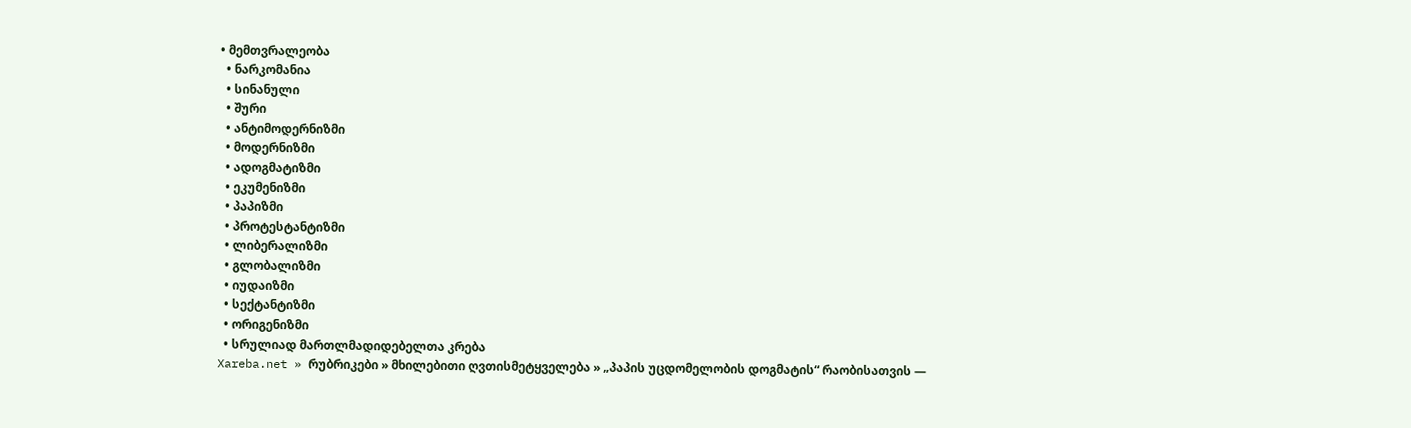• მემთვრალეობა
  • ნარკომანია
  • სინანული
  • შური
  • ანტიმოდერნიზმი
  • მოდერნიზმი
  • ადოგმატიზმი
  • ეკუმენიზმი
  • პაპიზმი
  • პროტესტანტიზმი
  • ლიბერალიზმი
  • გლობალიზმი
  • იუდაიზმი
  • სექტანტიზმი
  • ორიგენიზმი
  • სრულიად მართლმადიდებელთა კრება
Xareba.net » რუბრიკები » მხილებითი ღვთისმეტყველება » „პაპის უცდომელობის დოგმატის“ რაობისათვის —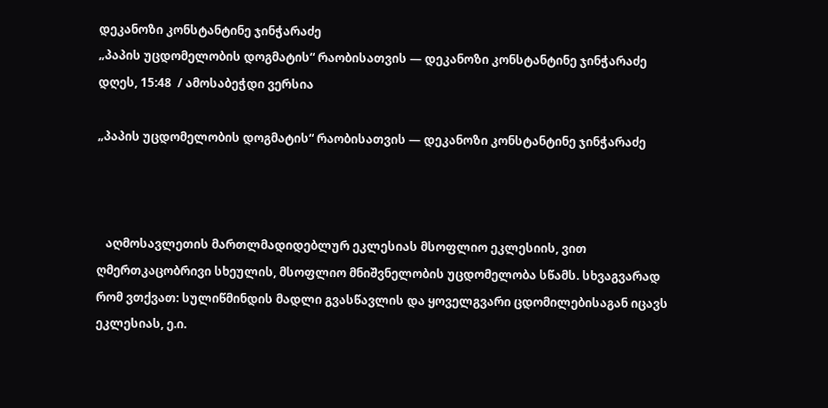დეკანოზი კონსტანტინე ჯინჭარაძე
„პაპის უცდომელობის დოგმატის“ რაობისათვის — დეკანოზი კონსტანტინე ჯინჭარაძე
დღეს, 15:48  / ამოსაბეჭდი ვერსია

„პაპის უცდომელობის დოგმატის“ რაობისათვის — დეკანოზი კონსტანტინე ჯინჭარაძე



   აღმოსავლეთის მართლმადიდებლურ ეკლესიას მსოფლიო ეკლესიის, ვით ღმერთკაცობრივი სხეულის, მსოფლიო მნიშვნელობის უცდომელობა სწამს. სხვაგვარად რომ ვთქვათ: სულიწმინდის მადლი გვასწავლის და ყოველგვარი ცდომილებისაგან იცავს ეკლესიას, ე.ი.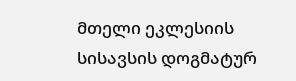მთელი ეკლესიის სისავსის დოგმატურ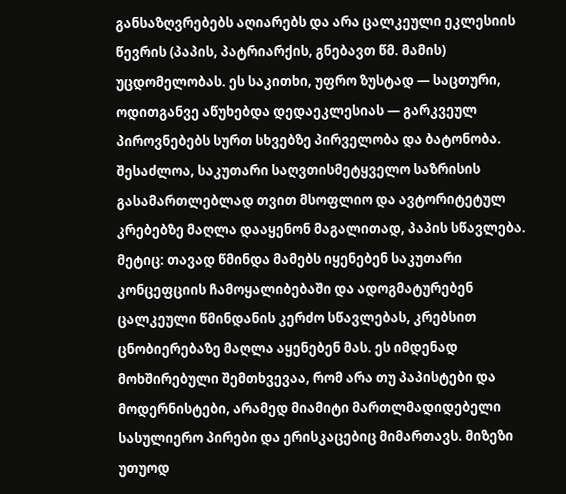განსაზღვრებებს აღიარებს და არა ცალკეული ეკლესიის წევრის (პაპის, პატრიარქის, გნებავთ წმ. მამის) უცდომელობას. ეს საკითხი, უფრო ზუსტად — საცთური, ოდითგანვე აწუხებდა დედაეკლესიას — გარკვეულ პიროვნებებს სურთ სხვებზე პირველობა და ბატონობა. შესაძლოა, საკუთარი საღვთისმეტყველო საზრისის გასამართლებლად თვით მსოფლიო და ავტორიტეტულ კრებებზე მაღლა დააყენონ მაგალითად, პაპის სწავლება. მეტიც: თავად წმინდა მამებს იყენებენ საკუთარი კონცეფციის ჩამოყალიბებაში და ადოგმატურებენ ცალკეული წმინდანის კერძო სწავლებას, კრებსით ცნობიერებაზე მაღლა აყენებენ მას. ეს იმდენად მოხშირებული შემთხვევაა, რომ არა თუ პაპისტები და მოდერნისტები, არამედ მიამიტი მართლმადიდებელი სასულიერო პირები და ერისკაცებიც მიმართავს. მიზეზი უთუოდ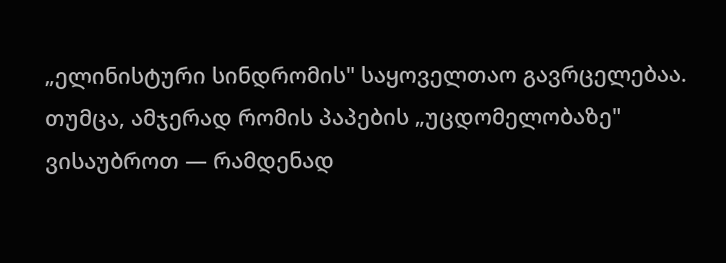„ელინისტური სინდრომის" საყოველთაო გავრცელებაა. თუმცა, ამჯერად რომის პაპების „უცდომელობაზე" ვისაუბროთ — რამდენად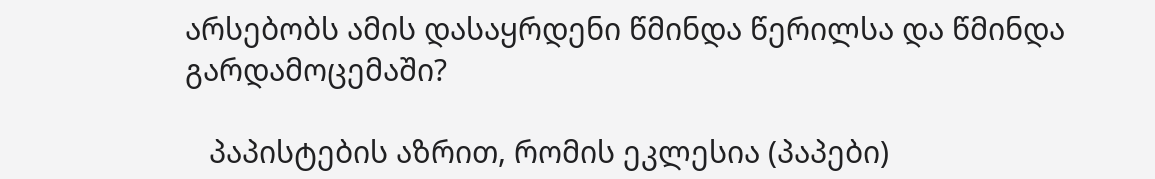არსებობს ამის დასაყრდენი წმინდა წერილსა და წმინდა გარდამოცემაში?

   პაპისტების აზრით, რომის ეკლესია (პაპები)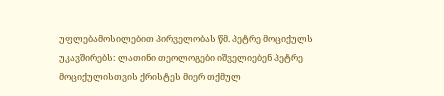უფლებამოსილებით პირველობას წმ. პეტრე მოციქულს უკავშირებს: ლათინი თეოლოგები იშველიებენ პეტრე მოციქულისთვის ქრისტეს მიერ თქმულ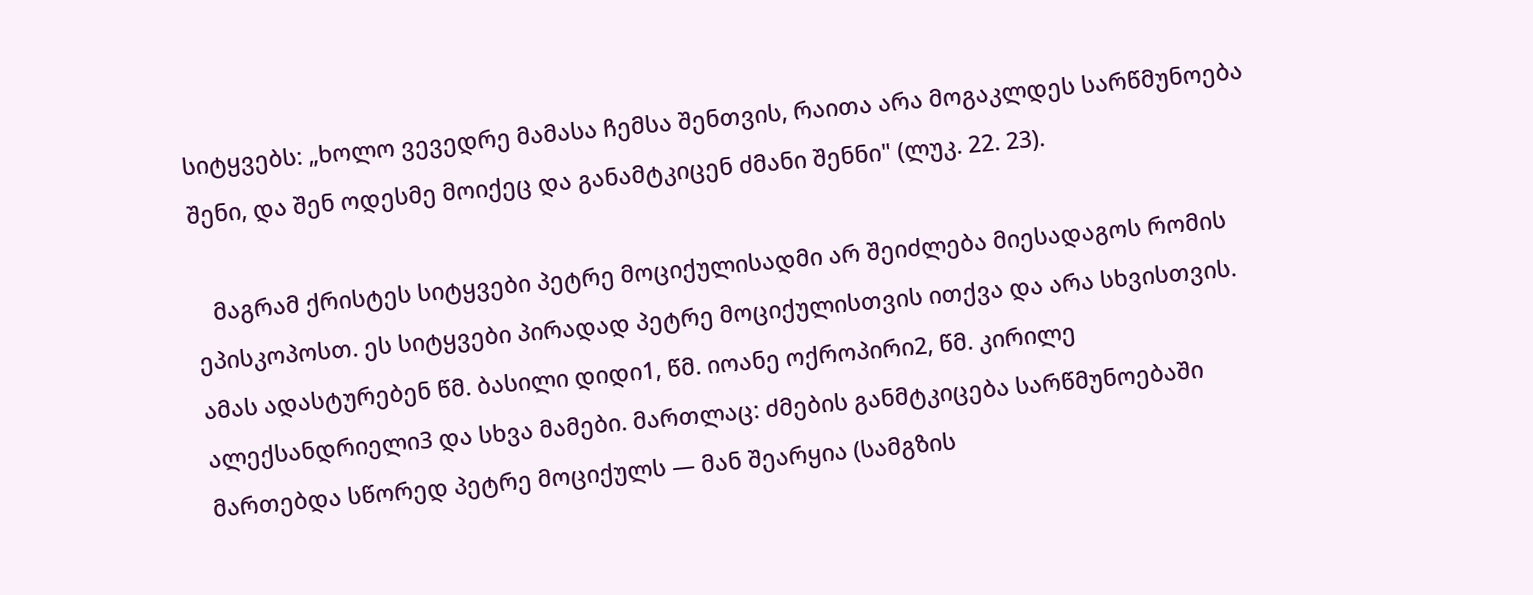სიტყვებს: „ხოლო ვევედრე მამასა ჩემსა შენთვის, რაითა არა მოგაკლდეს სარწმუნოება შენი, და შენ ოდესმე მოიქეც და განამტკიცენ ძმანი შენნი" (ლუკ. 22. 23).

   მაგრამ ქრისტეს სიტყვები პეტრე მოციქულისადმი არ შეიძლება მიესადაგოს რომის ეპისკოპოსთ. ეს სიტყვები პირადად პეტრე მოციქულისთვის ითქვა და არა სხვისთვის. ამას ადასტურებენ წმ. ბასილი დიდი1, წმ. იოანე ოქროპირი2, წმ. კირილე ალექსანდრიელი3 და სხვა მამები. მართლაც: ძმების განმტკიცება სარწმუნოებაში მართებდა სწორედ პეტრე მოციქულს — მან შეარყია (სამგზის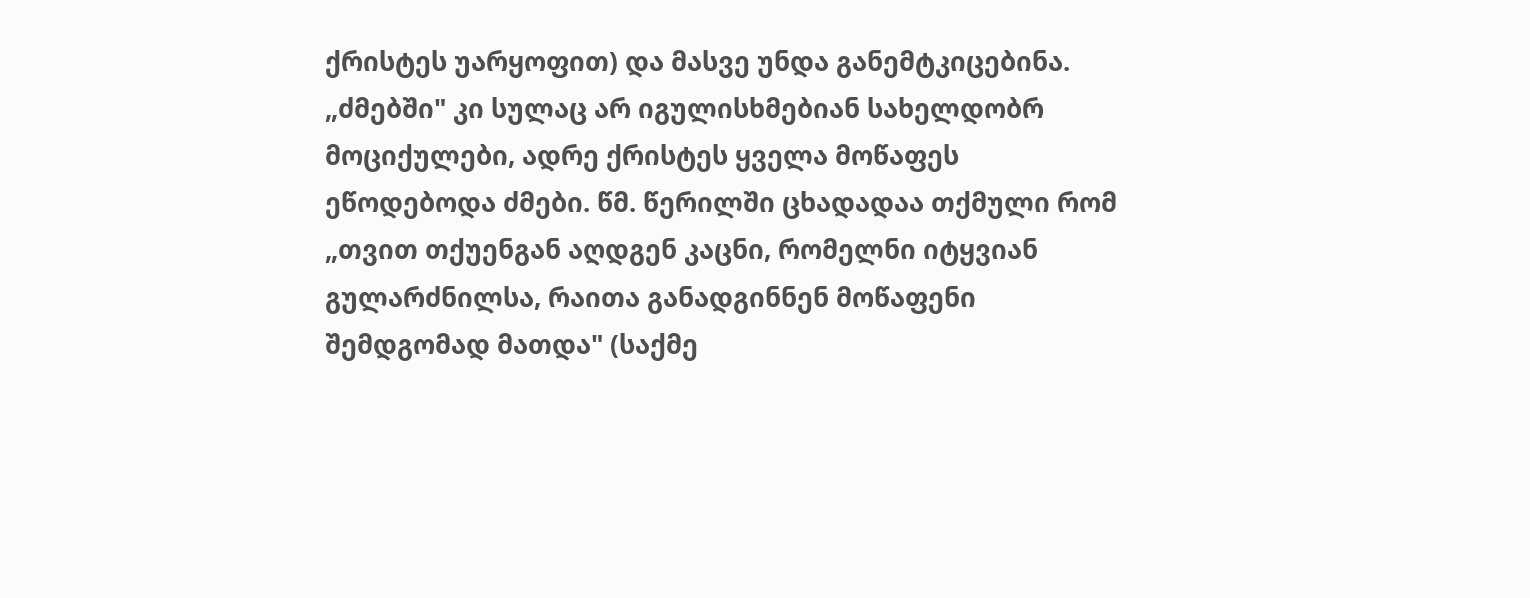ქრისტეს უარყოფით) და მასვე უნდა განემტკიცებინა. „ძმებში" კი სულაც არ იგულისხმებიან სახელდობრ მოციქულები, ადრე ქრისტეს ყველა მოწაფეს ეწოდებოდა ძმები. წმ. წერილში ცხადადაა თქმული რომ „თვით თქუენგან აღდგენ კაცნი, რომელნი იტყვიან გულარძნილსა, რაითა განადგინნენ მოწაფენი შემდგომად მათდა" (საქმე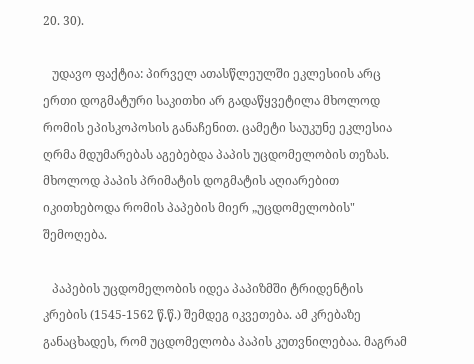20. 30).

   უდავო ფაქტია: პირველ ათასწლეულში ეკლესიის არც ერთი დოგმატური საკითხი არ გადაწყვეტილა მხოლოდ რომის ეპისკოპოსის განაჩენით. ცამეტი საუკუნე ეკლესია ღრმა მდუმარებას აგებებდა პაპის უცდომელობის თეზას. მხოლოდ პაპის პრიმატის დოგმატის აღიარებით იკითხებოდა რომის პაპების მიერ „უცდომელობის" შემოღება.

   პაპების უცდომელობის იდეა პაპიზმში ტრიდენტის კრების (1545-1562 წ.წ.) შემდეგ იკვეთება. ამ კრებაზე განაცხადეს, რომ უცდომელობა პაპის კუთვნილებაა. მაგრამ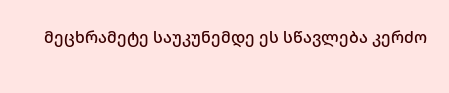მეცხრამეტე საუკუნემდე ეს სწავლება კერძო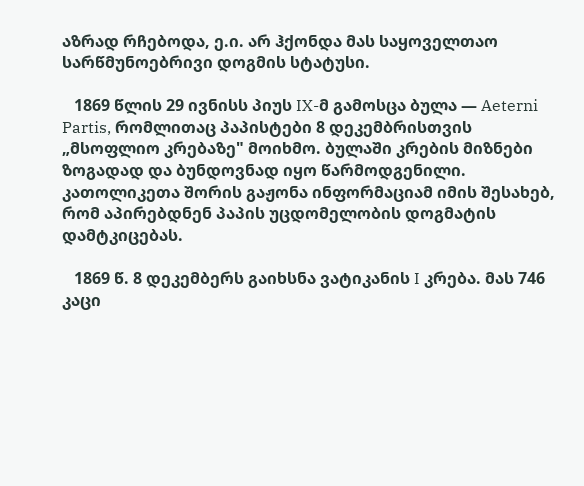აზრად რჩებოდა, ე.ი. არ ჰქონდა მას საყოველთაო სარწმუნოებრივი დოგმის სტატუსი.

   1869 წლის 29 ივნისს პიუს IX-მ გამოსცა ბულა — Aeterni Partis, რომლითაც პაპისტები 8 დეკემბრისთვის „მსოფლიო კრებაზე" მოიხმო. ბულაში კრების მიზნები ზოგადად და ბუნდოვნად იყო წარმოდგენილი. კათოლიკეთა შორის გაჟონა ინფორმაციამ იმის შესახებ, რომ აპირებდნენ პაპის უცდომელობის დოგმატის დამტკიცებას.

   1869 წ. 8 დეკემბერს გაიხსნა ვატიკანის I კრება. მას 746 კაცი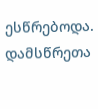ესწრებოდა. დამსწრეთა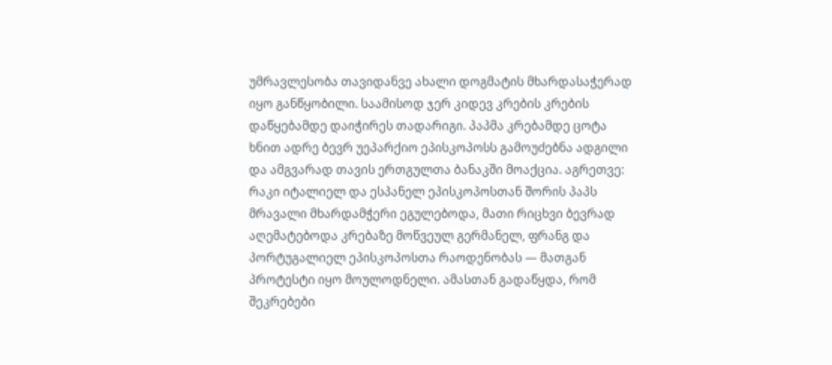უმრავლესობა თავიდანვე ახალი დოგმატის მხარდასაჭერად იყო განწყობილი. საამისოდ ჯერ კიდევ კრების კრების დაწყებამდე დაიჭირეს თადარიგი. პაპმა კრებამდე ცოტა ხნით ადრე ბევრ უეპარქიო ეპისკოპოსს გამოუძებნა ადგილი და ამგვარად თავის ერთგულთა ბანაკში მოაქცია. აგრეთვე: რაკი იტალიელ და ესპანელ ეპისკოპოსთან შორის პაპს მრავალი მხარდამჭერი ეგულებოდა, მათი რიცხვი ბევრად აღემატებოდა კრებაზე მოწვეულ გერმანელ, ფრანგ და პორტუგალიელ ეპისკოპოსთა რაოდენობას — მათგან პროტესტი იყო მოულოდნელი. ამასთან გადაწყდა, რომ შეკრებები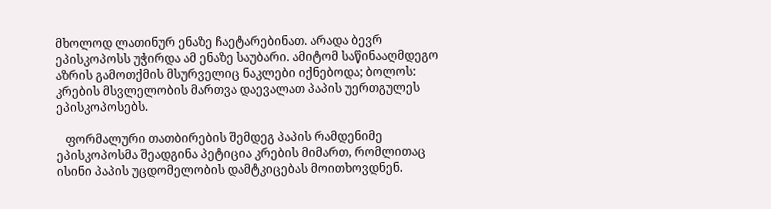მხოლოდ ლათინურ ენაზე ჩაეტარებინათ. არადა ბევრ ეპისკოპოსს უჭირდა ამ ენაზე საუბარი. ამიტომ საწინააღმდეგო აზრის გამოთქმის მსურველიც ნაკლები იქნებოდა; ბოლოს: კრების მსვლელობის მართვა დაევალათ პაპის უერთგულეს ეპისკოპოსებს.

   ფორმალური თათბირების შემდეგ პაპის რამდენიმე ეპისკოპოსმა შეადგინა პეტიცია კრების მიმართ, რომლითაც ისინი პაპის უცდომელობის დამტკიცებას მოითხოვდნენ.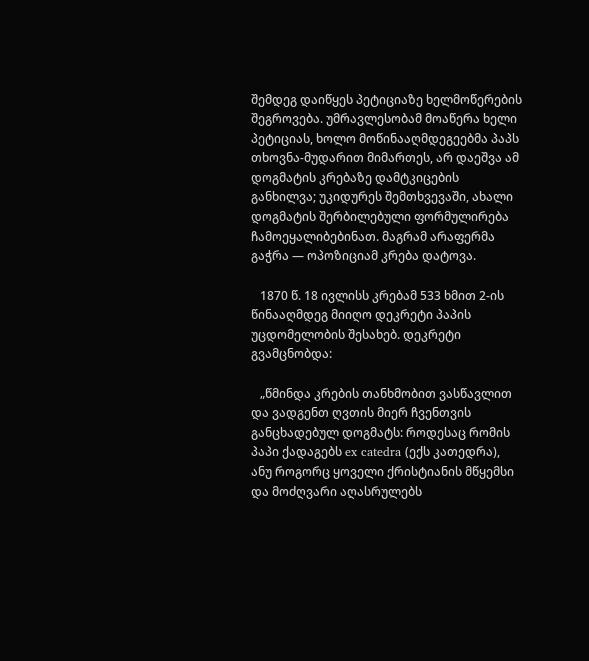შემდეგ დაიწყეს პეტიციაზე ხელმოწერების შეგროვება. უმრავლესობამ მოაწერა ხელი პეტიციას, ხოლო მოწინააღმდეგეებმა პაპს თხოვნა-მუდარით მიმართეს, არ დაეშვა ამ დოგმატის კრებაზე დამტკიცების განხილვა; უკიდურეს შემთხვევაში, ახალი დოგმატის შერბილებული ფორმულირება ჩამოეყალიბებინათ. მაგრამ არაფერმა გაჭრა — ოპოზიციამ კრება დატოვა.

   1870 წ. 18 ივლისს კრებამ 533 ხმით 2-ის წინააღმდეგ მიიღო დეკრეტი პაპის უცდომელობის შესახებ. დეკრეტი გვამცნობდა:

   „წმინდა კრების თანხმობით ვასწავლით და ვადგენთ ღვთის მიერ ჩვენთვის განცხადებულ დოგმატს: როდესაც რომის პაპი ქადაგებს ex catedra (ექს კათედრა), ანუ როგორც ყოველი ქრისტიანის მწყემსი და მოძღვარი აღასრულებს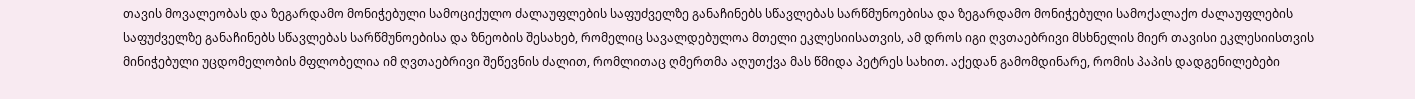თავის მოვალეობას და ზეგარდამო მონიჭებული სამოციქულო ძალაუფლების საფუძველზე განაჩინებს სწავლებას სარწმუნოებისა და ზეგარდამო მონიჭებული სამოქალაქო ძალაუფლების საფუძველზე განაჩინებს სწავლებას სარწმუნოებისა და ზნეობის შესახებ, რომელიც სავალდებულოა მთელი ეკლესიისათვის, ამ დროს იგი ღვთაებრივი მსხნელის მიერ თავისი ეკლესიისთვის მინიჭებული უცდომელობის მფლობელია იმ ღვთაებრივი შეწევნის ძალით, რომლითაც ღმერთმა აღუთქვა მას წმიდა პეტრეს სახით. აქედან გამომდინარე, რომის პაპის დადგენილებები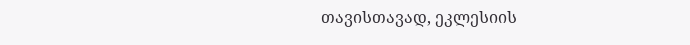თავისთავად, ეკლესიის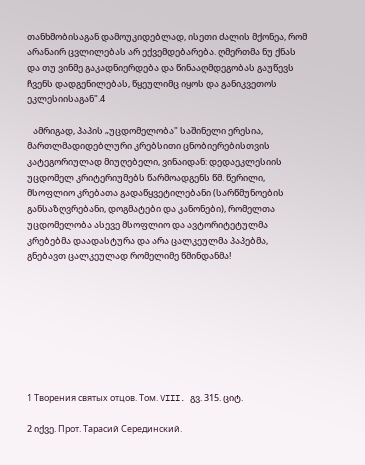თანხმობისაგან დამოუკიდებლად, ისეთი ძალის მქონეა, რომ არანაირ ცვლილებას არ ექვემდებარება. ღმერთმა ნუ ქნას და თუ ვინმე გაკადნიერდება და წინააღმდეგობას გაუწევს ჩვენს დადგენილებას, წყეულიმც იყოს და განიკვეთოს ეკლესიისაგან".4

   ამრიგად, პაპის „უცდომელობა" საშინელი ერესია, მართლმადიდებლური კრებსითი ცნობიერებისთვის კატეგორიულად მიუღებელი, ვინაიდან: დედაეკლესიის უცდომელ კრიტერიუმებს წარმოადგენს წმ. წერილი, მსოფლიო კრებათა გადაწყვეტილებანი (სარწმუნოების განსაზღვრებანი, დოგმატები და კანონები), რომელთა უცდომელობა ასევე მსოფლიო და ავტორიტეტულმა კრებებმა დაადასტურა და არა ცალკეულმა პაპებმა, გნებავთ ცალკეულად რომელიმე წმინდანმა!








1 Творения святых отцов. Том. VIII. გვ. 315. ციტ.

2 იქვე. Прот. Тарасий Серединский.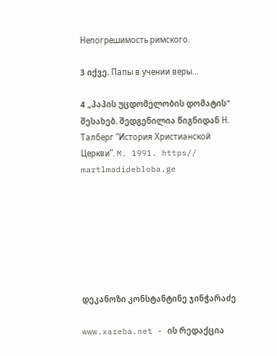Непогрешимость римского.

3 იქვე. Папы в учении веры…

4 „პაპის უცდომელობის დომატის" შესახებ. შედგენილია წიგნიდან Н. Талберг "История Христианской Церкви”. M. 1991. https// martlmadidebloba.ge







დეკანოზი კონსტანტინე ჯინჭარაძე

www.xareba.net - ის რედაქცია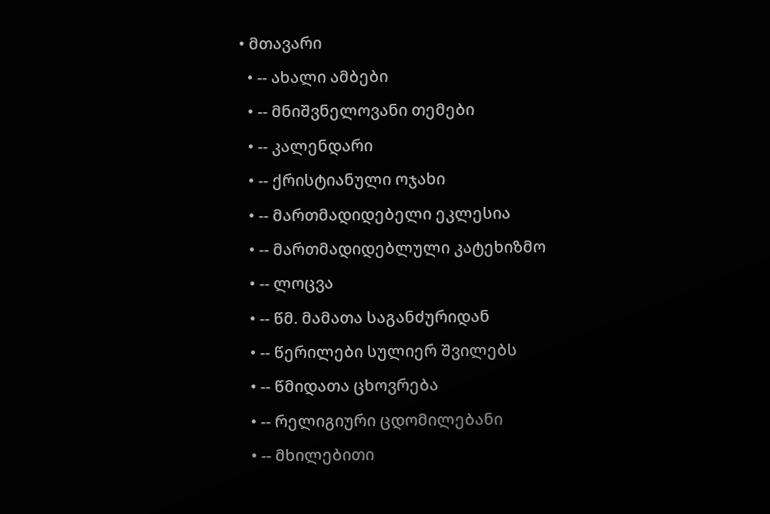• მთავარი
  • -- ახალი ამბები
  • -- მნიშვნელოვანი თემები
  • -- კალენდარი
  • -- ქრისტიანული ოჯახი
  • -- მართმადიდებელი ეკლესია
  • -- მართმადიდებლული კატეხიზმო
  • -- ლოცვა
  • -- წმ. მამათა საგანძურიდან
  • -- წერილები სულიერ შვილებს
  • -- წმიდათა ცხოვრება
  • -- რელიგიური ცდომილებანი
  • -- მხილებითი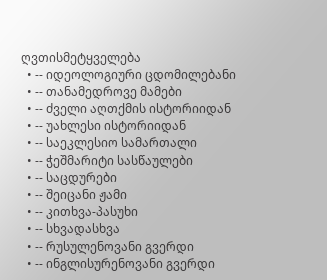ღვთისმეტყველება
  • -- იდეოლოგიური ცდომილებანი
  • -- თანამედროვე მამები
  • -- ძველი აღთქმის ისტორიიდან
  • -- უახლესი ისტორიიდან
  • -- საეკლესიო სამართალი
  • -- ჭეშმარიტი სასწაულები
  • -- საცდურები
  • -- შეიცანი ჟამი
  • -- კითხვა-პასუხი
  • -- სხვადასხვა
  • -- რუსულენოვანი გვერდი
  • -- ინგლისურენოვანი გვერდი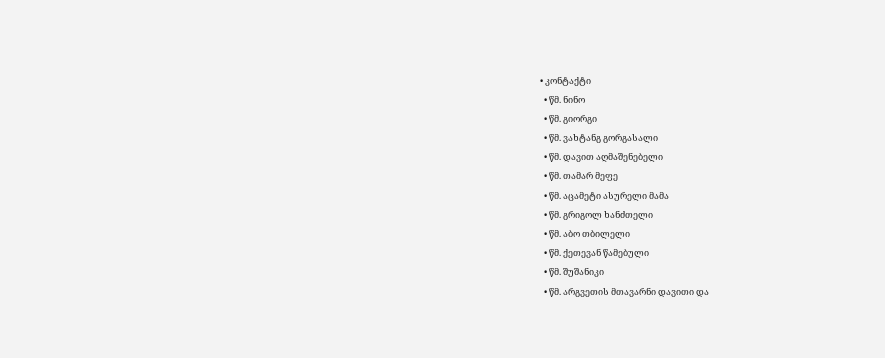• კონტაქტი
  • წმ. ნინო
  • წმ. გიორგი
  • წმ. ვახტანგ გორგასალი
  • წმ. დავით აღმაშენებელი
  • წმ. თამარ მეფე
  • წმ. აცამეტი ასურელი მამა
  • წმ. გრიგოლ ხანძთელი
  • წმ. აბო თბილელი
  • წმ. ქეთევან წამებული
  • წმ. შუშანიკი
  • წმ. არგვეთის მთავარნი დავითი და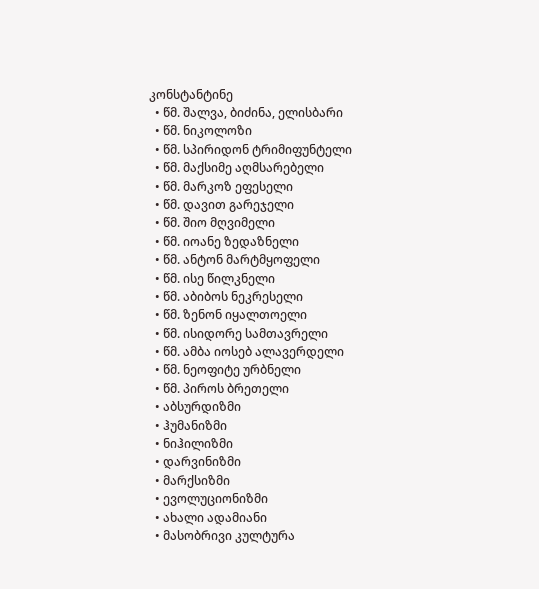კონსტანტინე
  • წმ. შალვა, ბიძინა, ელისბარი
  • წმ. ნიკოლოზი
  • წმ. სპირიდონ ტრიმიფუნტელი
  • წმ. მაქსიმე აღმსარებელი
  • წმ. მარკოზ ეფესელი
  • წმ. დავით გარეჯელი
  • წმ. შიო მღვიმელი
  • წმ. იოანე ზედაზნელი
  • წმ. ანტონ მარტმყოფელი
  • წმ. ისე წილკნელი
  • წმ. აბიბოს ნეკრესელი
  • წმ. ზენონ იყალთოელი
  • წმ. ისიდორე სამთავრელი
  • წმ. ამბა იოსებ ალავერდელი
  • წმ. ნეოფიტე ურბნელი
  • წმ. პიროს ბრეთელი
  • აბსურდიზმი
  • ჰუმანიზმი
  • ნიჰილიზმი
  • დარვინიზმი
  • მარქსიზმი
  • ევოლუციონიზმი
  • ახალი ადამიანი
  • მასობრივი კულტურა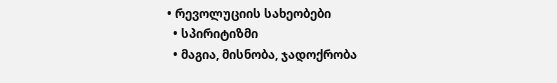• რევოლუციის სახეობები
  • სპირიტიზმი
  • მაგია, მისნობა, ჯადოქრობა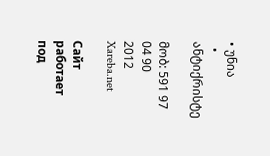• უნია
  • ანტიქრისტე

მობ: 591 97 04 90
2012 Xareba.net

Сайт работает под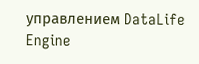управлением DataLife Engine